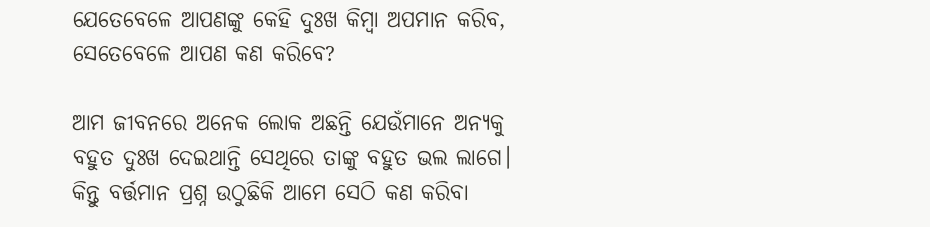ଯେତେବେଳେ ଆପଣଙ୍କୁ କେହି ଦୁଃଖ କିମ୍ବା ଅପମାନ କରିବ, ସେତେବେଳେ ଆପଣ କଣ କରିବେ?

ଆମ ଜୀବନରେ ଅନେକ ଲୋକ ଅଛନ୍ତି ଯେଉଁମାନେ ଅନ୍ୟକୁ ବହୁତ ଦୁଃଖ ଦେଇଥାନ୍ତି ସେଥିରେ ତାଙ୍କୁ ବହୁତ ଭଲ ଲାଗେ। କିନ୍ତୁ ବର୍ତ୍ତମାନ ପ୍ରଶ୍ନ ଉଠୁଛିକି ଆମେ ସେଠି କଣ କରିବା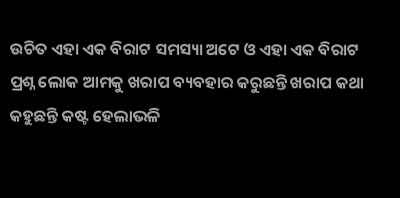ଉଚିତ ଏହା ଏକ ବିରାଟ ସମସ୍ୟା ଅଟେ ଓ ଏହା ଏକ ବିରାଟ ପ୍ରଶ୍ନ ଲୋକ ଆମକୁ ଖରାପ ବ୍ୟବହାର କରୁଛନ୍ତି ଖରାପ କଥା କହୁଛନ୍ତି କଷ୍ଟ ହେଲାଭଳି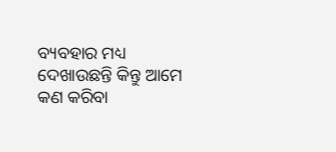ବ୍ୟବହାର ମଧ୍ୟ ଦେଖାଉଛନ୍ତି କିନ୍ତୁ ଆମେ କଣ କରିବା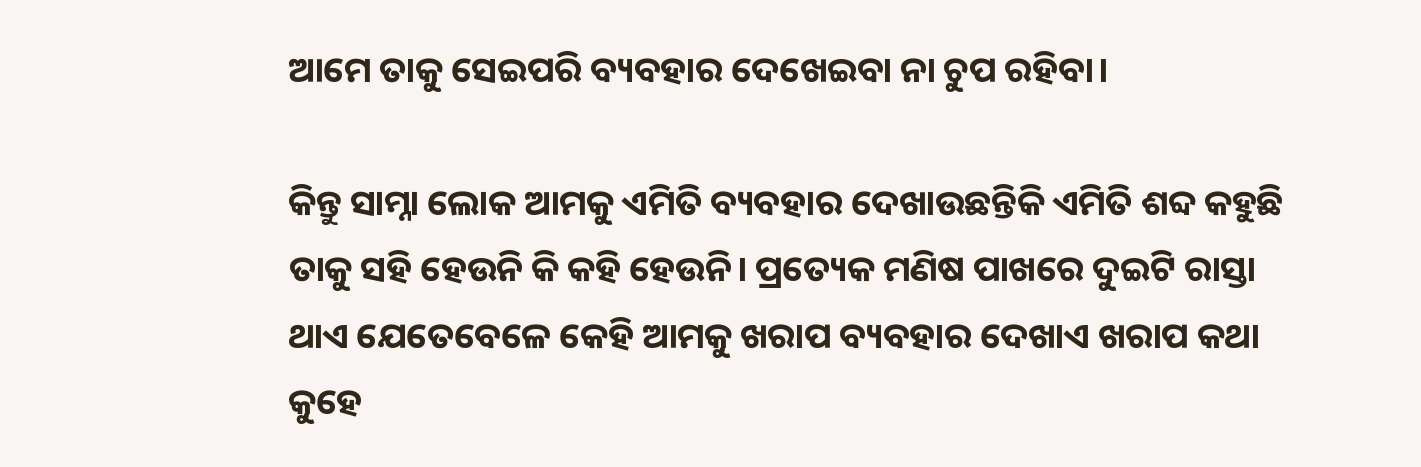ଆମେ ତାକୁ ସେଇପରି ବ୍ୟବହାର ଦେଖେଇବା ନା ଚୁପ ରହିବା।

କିନ୍ତୁ ସାମ୍ନା ଲୋକ ଆମକୁ ଏମିତି ବ୍ୟବହାର ଦେଖାଉଛନ୍ତିକି ଏମିତି ଶବ୍ଦ କହୁଛି ତାକୁ ସହି ହେଉନି କି କହି ହେଉନି। ପ୍ରତ୍ୟେକ ମଣିଷ ପାଖରେ ଦୁଇଟି ରାସ୍ତା ଥାଏ ଯେତେବେଳେ କେହି ଆମକୁ ଖରାପ ବ୍ୟବହାର ଦେଖାଏ ଖରାପ କଥା କୁହେ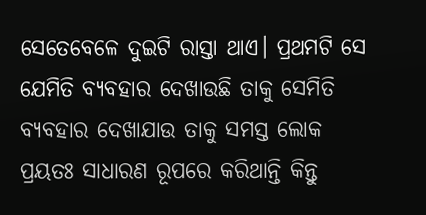ସେତେବେଳେ ଦୁଇଟି ରାସ୍ତା ଥାଏ। ପ୍ରଥମଟି ସେ ଯେମିତି ବ୍ୟବହାର ଦେଖାଉଛି ତାକୁ ସେମିତି ବ୍ୟବହାର ଦେଖାଯାଉ ତାକୁ ସମସ୍ତ ଲୋକ ପ୍ରୟତଃ ସାଧାରଣ ରୂପରେ କରିଥାନ୍ତି କିନ୍ତୁ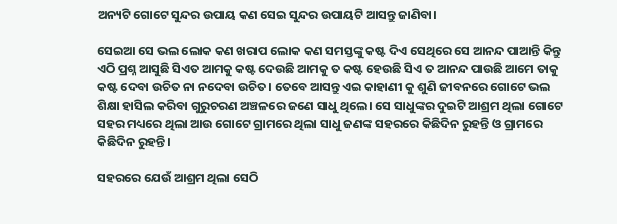ଅନ୍ୟଟି ଗୋଟେ ସୁନ୍ଦର ଉପାୟ କଣ ସେଇ ସୁନ୍ଦର ଉପାୟଟି ଆସନ୍ତୁ ଜାଣିବା।

ସେଇଆ ସେ ଭଲ ଲୋକ କଣ ଖରାପ ଲୋକ କଣ ସମସ୍ତଙ୍କୁ କଷ୍ଟ ଦିଏ ସେଥିରେ ସେ ଆନନ୍ଦ ପାଆନ୍ତି କିନ୍ତୁ ଏଠି ପ୍ରଶ୍ନ ଆସୁଛି ସିଏତ ଆମକୁ କଷ୍ଟ ଦେଉଛି ଆମକୁ ତ କଷ୍ଟ ହେଉଛି ସିଏ ତ ଆନନ୍ଦ ପାଉଛି ଆମେ ତାକୁ କଷ୍ଟ ଦେବା ଉଚିତ ନା ନଦେବା ଉଚିତ। ତେବେ ଆସନ୍ତୁ ଏଇ କାହାଣୀ କୁ ଶୁଣି ଜୀବନରେ ଗୋଟେ ଭଲ ଶିକ୍ଷା ହାସିଲ କରିବା ଗୁରୁଚରଣ ଅଞ୍ଚଳରେ ଜଣେ ସାଧୁ ଥିଲେ। ସେ ସାଧୁଙ୍କର ଦୁଇଟି ଆଶ୍ରମ ଥିଲା ଗୋଟେ ସହର ମଧ୍ୟରେ ଥିଲା ଆଉ ଗୋଟେ ଗ୍ରାମରେ ଥିଲା ସାଧୁ ଜଣଙ୍କ ସହରରେ କିଛିଦିନ ରୁହନ୍ତି ଓ ଗ୍ରାମରେ କିଛିଦିନ ରୁହନ୍ତି।

ସହରରେ ଯେଉଁ ଆଶ୍ରମ ଥିଲା ସେଠି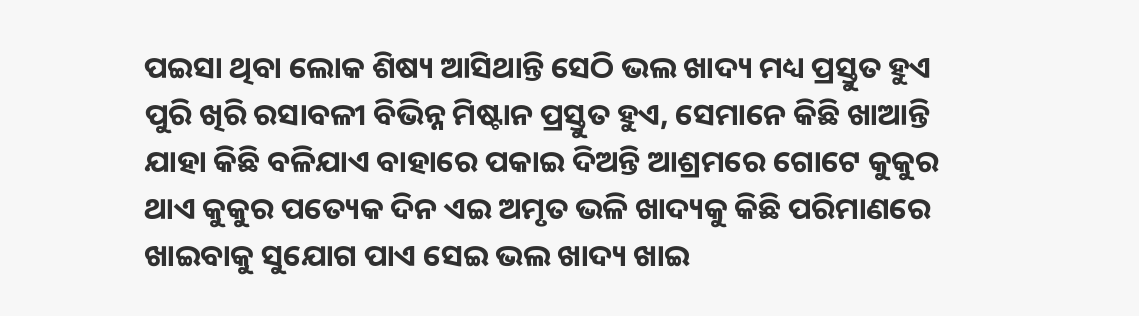ପଇସା ଥିବା ଲୋକ ଶିଷ୍ୟ ଆସିଥାନ୍ତି ସେଠି ଭଲ ଖାଦ୍ୟ ମଧ୍ୟ ପ୍ରସ୍ତୁତ ହୁଏ ପୁରି ଖିରି ରସାବଳୀ ବିଭିନ୍ନ ମିଷ୍ଟାନ ପ୍ରସ୍ତୁତ ହୁଏ, ସେମାନେ କିଛି ଖାଆନ୍ତି ଯାହା କିଛି ବଳିଯାଏ ବାହାରେ ପକାଇ ଦିଅନ୍ତି ଆଶ୍ରମରେ ଗୋଟେ କୁକୁର ଥାଏ କୁକୁର ପତ୍ୟେକ ଦିନ ଏଇ ଅମୃତ ଭଳି ଖାଦ୍ୟକୁ କିଛି ପରିମାଣରେ ଖାଇବାକୁ ସୁଯୋଗ ପାଏ ସେଇ ଭଲ ଖାଦ୍ୟ ଖାଇ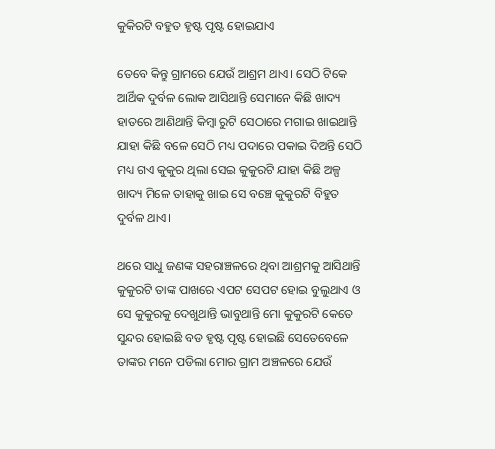କୁକିରଟି ବହୁତ ହୃଷ୍ଟ ପୃଷ୍ଟ ହୋଇଯାଏ

ତେବେ କିନ୍ତୁ ଗ୍ରାମରେ ଯେଉଁ ଆଶ୍ରମ ଥାଏ। ସେଠି ଟିକେ ଆର୍ଥିକ ଦୁର୍ବଳ ଲୋକ ଆସିଥାନ୍ତି ସେମାନେ କିଛି ଖାଦ୍ୟ ହାତରେ ଆଣିଥାନ୍ତି କିମ୍ବା ରୁଟି ସେଠାରେ ମଗାଇ ଖାଇଥାନ୍ତି ଯାହା କିଛି ବଳେ ସେଠି ମଧ୍ୟ ପଦାରେ ପକାଇ ଦିଅନ୍ତି ସେଠି ମଧ୍ୟ ଗଏ କୁକୁର ଥିଲା ସେଇ କୁକୁରଟି ଯାହା କିଛି ଅଳ୍ପ ଖାଦ୍ୟ ମିଳେ ତାହାକୁ ଖାଇ ସେ ବଞ୍ଚେ କୁକୁରଟି ବିହୁତ ଦୁର୍ବଳ ଥାଏ।

ଥରେ ସାଧୁ ଜଣଙ୍କ ସହରାଞ୍ଚଳରେ ଥିବା ଆଶ୍ରମକୁ ଆସିଥାନ୍ତି କୁକୁରଟି ତାଙ୍କ ପାଖରେ ଏପଟ ସେପଟ ହୋଇ ବୁଲୁଥାଏ ଓ ସେ କୁକୁରକୁ ଦେଖୁଥାନ୍ତି ଭାବୁଥାନ୍ତି ମୋ କୁକୁରଟି କେତେ ସୁନ୍ଦର ହୋଇଛି ବଡ ହୃଷ୍ଟ ପୃଷ୍ଟ ହୋଇଛି ସେତେବେଳେ ତାଙ୍କର ମନେ ପଡିଲା ମୋର ଗ୍ରାମ ଅଞ୍ଚଳରେ ଯେଉଁ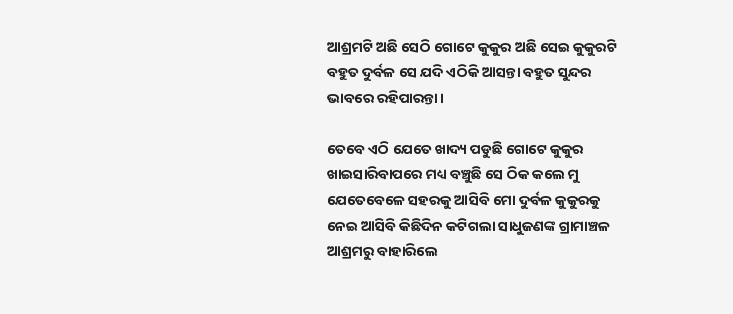ଆଶ୍ରମଟି ଅଛି ସେଠି ଗୋଟେ କୁକୁର ଅଛି ସେଇ କୁକୁରଟି ବହୁତ ଦୁର୍ବଳ ସେ ଯଦି ଏଠିକି ଆସନ୍ତା ବହୁତ ସୁନ୍ଦର ଭାବରେ ରହିପାରନ୍ତା।

ତେବେ ଏଠି ଯେତେ ଖାଦ୍ୟ ପଡୁଛି ଗୋଟେ କୁକୁର ଖାଇସାରିବାପରେ ମଧ୍ୟ ବଞ୍ଚୁଛି ସେ ଠିକ କଲେ ମୁ ଯେତେବେଳେ ସହରକୁ ଆସିବି ମୋ ଦୁର୍ବଳ କୁକୁରକୁ ନେଇ ଆସିବି କିଛିଦିନ କଟିଗଲା ସାଧୁଜଣଙ୍କ ଗ୍ରାମାଞ୍ଚଳ ଆଶ୍ରମରୁ ବାହାରିଲେ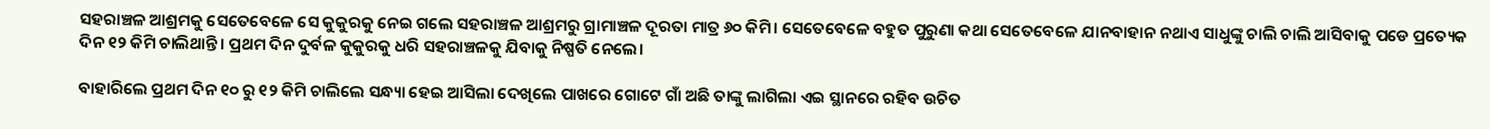ସହରାଞ୍ଚଳ ଆଶ୍ରମକୁ ସେତେବେଳେ ସେ କୁକୁରକୁ ନେଇ ଗଲେ ସହରାଞ୍ଚଳ ଆଶ୍ରମରୁ ଗ୍ରାମାଞ୍ଚଳ ଦୂରତା ମାତ୍ର ୬୦ କିମି। ସେତେବେଳେ ବହୁତ ପୁରୁଣା କଥା ସେତେବେଳେ ଯାନବାହାନ ନଥାଏ ସାଧୁଙ୍କୁ ଚାଲି ଚାଲି ଆସିବାକୁ ପଡେ ପ୍ରତ୍ୟେକ ଦିନ ୧୨ କିମି ଚାଲିଥାନ୍ତି। ପ୍ରଥମ ଦିନ ଦୁର୍ବଳ କୁକୁରକୁ ଧରି ସହରାଞ୍ଚଳକୁ ଯିବାକୁ ନିଷ୍ପତି ନେଲେ।

ବାହାରିଲେ ପ୍ରଥମ ଦିନ ୧୦ ରୁ ୧୨ କିମି ଚାଲିଲେ ସନ୍ଧ୍ୟା ହେଇ ଆସିଲା ଦେଖିଲେ ପାଖରେ ଗୋଟେ ଗାଁ ଅଛି ତାଙ୍କୁ ଲାଗିଲା ଏଇ ସ୍ଥାନରେ ରହିବ ଉଚିତ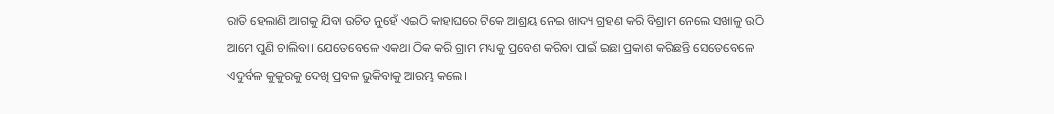ରାତି ହେଲାଣି ଆଗକୁ ଯିବା ଉଚିତ ନୁହେଁ ଏଇଠି କାହାଘରେ ଟିକେ ଆଶ୍ରୟ ନେଇ ଖାଦ୍ୟ ଗ୍ରହଣ କରି ବିଶ୍ରାମ ନେଲେ ସଖାଳୁ ଉଠି ଆମେ ପୁଣି ଚାଲିବା। ଯେତେବେଳେ ଏକଥା ଠିକ କରି ଗ୍ରାମ ମଧ୍ୟକୁ ପ୍ରବେଶ କରିବା ପାଇଁ ଇଛା ପ୍ରକାଶ କରିଛନ୍ତି ସେତେବେଳେ ଏଦୁର୍ବଳ କୁକୁରକୁ ଦେଖି ପ୍ରବଳ ଭୁକିବାକୁ ଆରମ୍ଭ କଲେ।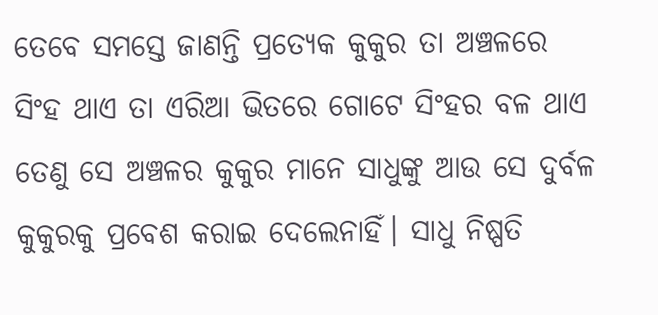ତେବେ ସମସ୍ତେ ଜାଣନ୍ତି ପ୍ରତ୍ୟେକ କୁକୁର ତା ଅଞ୍ଚଳରେ ସିଂହ ଥାଏ ତା ଏରିଆ ଭିତରେ ଗୋଟେ ସିଂହର ବଳ ଥାଏ ତେଣୁ ସେ ଅଞ୍ଚଳର କୁକୁର ମାନେ ସାଧୁଙ୍କୁ ଆଉ ସେ ଦୁର୍ବଳ କୁକୁରକୁ ପ୍ରବେଶ କରାଇ ଦେଲେନାହିଁ। ସାଧୁ ନିଷ୍ପତି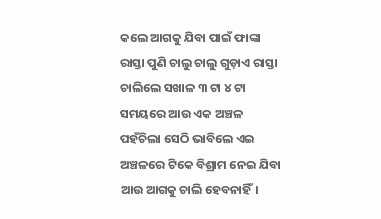କଲେ ଆଗକୁ ଯିବା ପାଇଁ ଫାଙ୍କା ରାସ୍ତା ପୁଣି ଚାଲୁ ଚାଲୁ ଗୁଡ଼ାଏ ରାସ୍ତା ଚାଲିଲେ ସଖାଳ ୩ ଟା ୪ ଟା ସମୟରେ ଆଉ ଏକ ଅଞ୍ଚଳ ପହଁଚିଲା ସେଠି ଭାବିଲେ ଏଇ ଅଞ୍ଚଳରେ ଟିକେ ବିଶ୍ରାମ ନେଇ ଯିବା ଆଉ ଆଗକୁ ଚାଲି ହେବନାହିଁ।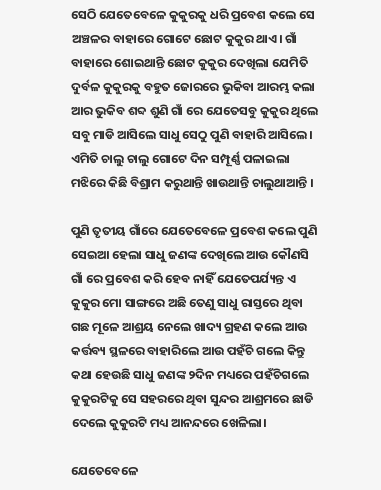ସେଠି ଯେତେବେଳେ କୁକୁରକୁ ଧରି ପ୍ରବେଶ କଲେ ସେ ଅଞ୍ଚଳର ବାହାରେ ଗୋଟେ ଛୋଟ କୁକୁର ଥାଏ। ଗାଁ ବାହାରେ ଶୋଇଥାନ୍ତି ଛୋଟ କୁକୁର ଦେଖିଲା ଯେମିତି ଦୁର୍ବଳ କୁକୁରକୁ ବହୁତ ଜୋରରେ ଭୁକିବା ଆରମ୍ଭ କଲା ଆର ଭୁକିବ ଶବ୍ଦ ଶୁଣି ଗାଁ ରେ ଯେତେସବୁ କୁକୁର ଥିଲେ ସବୁ ମାଡି ଆସିଲେ ସାଧୁ ସେଠୁ ପୁଣି ବାହାରି ଆସିଲେ। ଏମିତି ଚାଲୁ ଚାଲୁ ଗୋଟେ ଦିନ ସମ୍ପୂର୍ଣ୍ଣ ପଳାଇଲା ମଝିରେ କିଛି ବିଶ୍ରାମ କରୁଥାନ୍ତି ଖାଉଥାନ୍ତି ଚାଲୁଥାଆନ୍ତି ।

ପୁଣି ତୃତୀୟ ଗାଁରେ ଯେତେବେଳେ ପ୍ରବେଶ କଲେ ପୁଣି ସେଇଆ ହେଲା ସାଧୁ ଜଣଙ୍କ ଦେଖିଲେ ଆଉ କୌଣସି ଗାଁ ରେ ପ୍ରବେଶ କରି ହେବ ନାହିଁ ଯେତେପର୍ଯ୍ୟନ୍ତ ଏ କୁକୁର ମୋ ସାଙ୍ଗରେ ଅଛି ତେଣୁ ସାଧୁ ରାସ୍ତରେ ଥିବା ଗଛ ମୂଳେ ଆଶ୍ରୟ ନେଲେ ଖାଦ୍ୟ ଗ୍ରହଣ କଲେ ଆଉ କର୍ତ୍ତବ୍ୟ ସ୍ଥଳରେ ବାହାରିଲେ ଆଉ ପହଁଚି ଗଲେ କିନ୍ତୁ କଥା ହେଉଛି ସାଧୁ ଜଣଙ୍କ ୨ଦିନ ମଧ୍ୟରେ ପହଁଚିଗଲେ କୁକୁରଟିକୁ ସେ ସହରରେ ଥିବା ସୁନ୍ଦର ଆଶ୍ରମରେ ଛାଡି ଦେଲେ କୁକୁରଟି ମଧ୍ୟ ଆନନ୍ଦରେ ଖେଳିଲା।

ଯେତେବେଳେ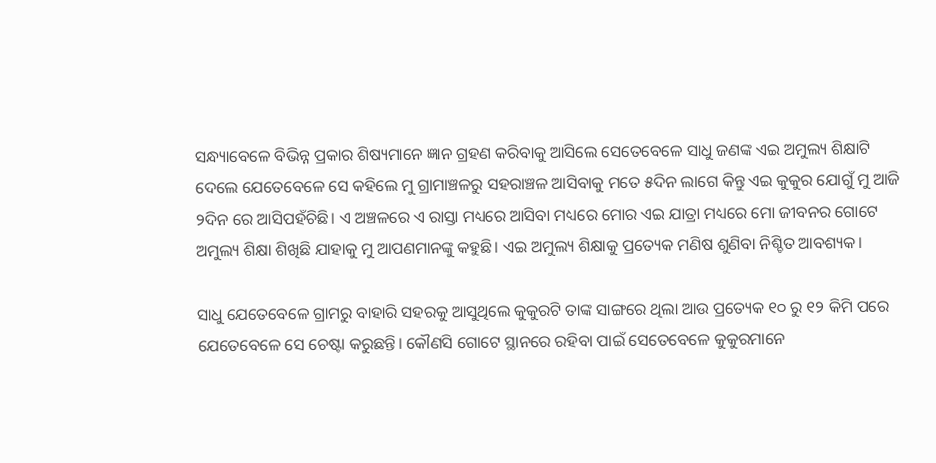ସନ୍ଧ୍ୟାବେଳେ ବିଭିନ୍ନ ପ୍ରକାର ଶିଷ୍ୟମାନେ ଜ୍ଞାନ ଗ୍ରହଣ କରିବାକୁ ଆସିଲେ ସେତେବେଳେ ସାଧୁ ଜଣଙ୍କ ଏଇ ଅମୁଲ୍ୟ ଶିକ୍ଷାଟି ଦେଲେ ଯେତେବେଳେ ସେ କହିଲେ ମୁ ଗ୍ରାମାଞ୍ଚଳରୁ ସହରାଞ୍ଚଳ ଆସିବାକୁ ମତେ ୫ଦିନ ଲାଗେ କିନ୍ତୁ ଏଇ କୁକୁର ଯୋଗୁଁ ମୁ ଆଜି ୨ଦିନ ରେ ଆସିପହଁଚିଛି। ଏ ଅଞ୍ଚଳରେ ଏ ରାସ୍ତା ମଧ୍ୟରେ ଆସିବା ମଧ୍ୟରେ ମୋର ଏଇ ଯାତ୍ରା ମଧ୍ୟରେ ମୋ ଜୀବନର ଗୋଟେ ଅମୁଲ୍ୟ ଶିକ୍ଷା ଶିଖିଛି ଯାହାକୁ ମୁ ଆପଣମାନଙ୍କୁ କହୁଛି। ଏଇ ଅମୁଲ୍ୟ ଶିକ୍ଷାକୁ ପ୍ରତ୍ୟେକ ମଣିଷ ଶୁଣିବା ନିଶ୍ଚିତ ଆବଶ୍ୟକ।

ସାଧୁ ଯେତେବେଳେ ଗ୍ରାମରୁ ବାହାରି ସହରକୁ ଆସୁଥିଲେ କୁକୁରଟି ତାଙ୍କ ସାଙ୍ଗରେ ଥିଲା ଆଉ ପ୍ରତ୍ୟେକ ୧୦ ରୁ ୧୨ କିମି ପରେ ଯେତେବେଳେ ସେ ଚେଷ୍ଟା କରୁଛନ୍ତି। କୌଣସି ଗୋଟେ ସ୍ଥାନରେ ରହିବା ପାଇଁ ସେତେବେଳେ କୁକୁରମାନେ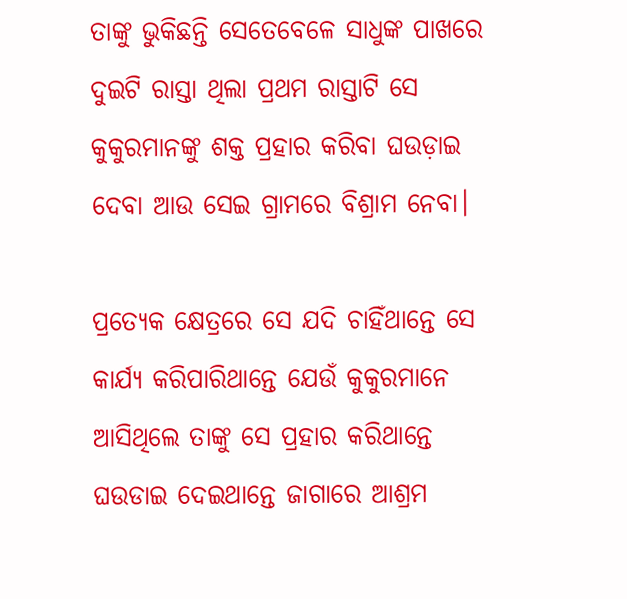ତାଙ୍କୁ ଭୁକିଛନ୍ତି ସେତେବେଳେ ସାଧୁଙ୍କ ପାଖରେ ଦୁଇଟି ରାସ୍ତା ଥିଲା ପ୍ରଥମ ରାସ୍ତାଟି ସେ କୁକୁରମାନଙ୍କୁ ଶକ୍ତ ପ୍ରହାର କରିବା ଘଉଡ଼ାଇ ଦେବା ଆଉ ସେଇ ଗ୍ରାମରେ ବିଶ୍ରାମ ନେବା।

ପ୍ରତ୍ୟେକ କ୍ଷେତ୍ରରେ ସେ ଯଦି ଚାହିଁଥାନ୍ତେ ସେ କାର୍ଯ୍ୟ କରିପାରିଥାନ୍ତେ ଯେଉଁ କୁକୁରମାନେ ଆସିଥିଲେ ତାଙ୍କୁ ସେ ପ୍ରହାର କରିଥାନ୍ତେ ଘଉଡାଇ ଦେଇଥାନ୍ତେ ଜାଗାରେ ଆଶ୍ରମ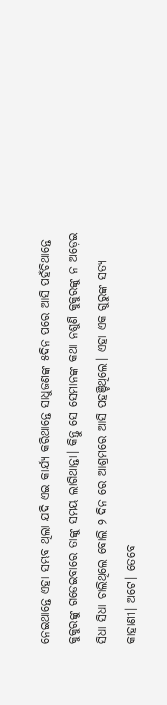ନେଇଥାନ୍ତେ ଏହା ସମ୍ଭବ ଥିଲା ଯଦି ଏଇ କାର୍ଯ୍ୟ କରିଥାନ୍ତେ ସାଧୁଜଣଙ୍କ ୫ଦିନ ପରେ ଆସି ପହଁଚିଥାନ୍ତେ କୁକୁରଙ୍କୁ ଗଡେଇବାରେ ତାଙ୍କୁ ସମୟ ଲାଗିଥାନ୍ତା। କିନ୍ତୁ ସେ ସେମାନଙ୍କ କଥା ନଶୁଣି କୁକୁରଙ୍କୁ ନ ଅଡ଼େଇ ସିଧା ସିଧା ଚାଲିଥିଲେ ବୋଲି ୨ ଦିନ ରେ ଆଶ୍ରମରେ ଆସି ପହଞ୍ଚିଥିଲେ। ଏହା ଏକ ଗୁରୁଙ୍କ ସତ୍ୟ କାହାଣୀ। ଅଟେ। ତେବେ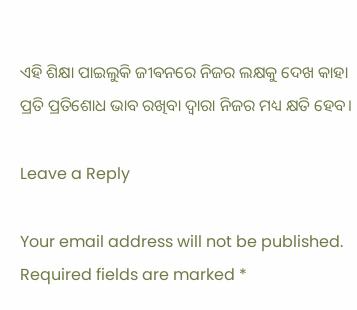ଏହି ଶିକ୍ଷା ପାଇଲୁକି ଜୀଵନରେ ନିଜର ଲକ୍ଷକୁ ଦେଖ କାହା ପ୍ରତି ପ୍ରତିଶୋଧ ଭାବ ରଖିବା ଦ୍ୱାରା ନିଜର ମଧ୍ୟ କ୍ଷତି ହେବ।

Leave a Reply

Your email address will not be published. Required fields are marked *